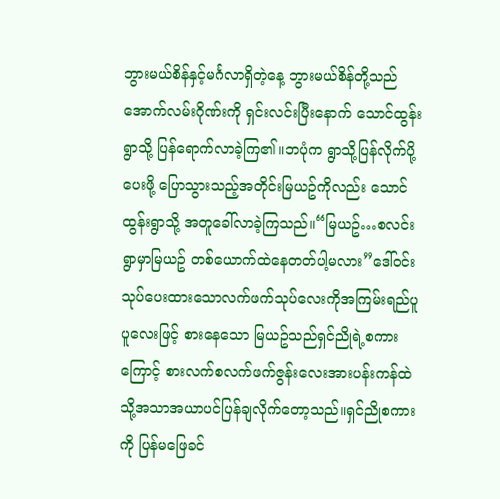ဘွားမယ်စိန်နှင့်မင်္ဂလာရှိတဲ့နေ့ ဘွားမယ်စိန်တို့သည် အောက်လမ်းဂိုဏ်းကို ရှင်းလင်းပြီးနောက် သောင်ထွန်းရွာသို့ ပြန်ရောက်လာခဲ့ကြ၏။ဘပုံက ရွာသို့ပြန်လိုက်ပို့ပေးဖို့ ပြောသွားသည့်အတိုင်းမြယဥ်ကိုလည်း သောင်ထွန်းရွာသို့ အတူခေါ်လာခဲ့ကြသည်။“မြယဥ်…စလင်းရွာမှာမြယဥ် တစ်ယောက်ထဲနေတတ်ပါ့မလား”ဒေါ်ဝင်း သုပ်ပေးထားသောလက်ဖက်သုပ်လေးကိုအကြမ်းရည်ပူပူလေးဖြင့် စားနေသော မြယဥ်သည်ရှင်ညိုရဲ့စကားကြောင့် စားလက်စလက်ဖက်ဇွန်းလေးအားပန်းကန်ထဲသို့အသာအယာပင်ပြန်ချလိုက်တော့သည်။ရှင်ညိုစကားကို ပြန်မဖြေခင်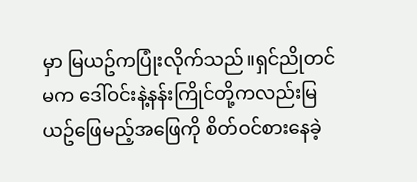မှာ မြယဥ်ကပြုံးလိုက်သည်။ရှင်ညိုတင်မက ဒေါ်ဝင်းနဲ့နန်းကြိုင်တို့ကလည်းမြယဥ်ဖြေမည့်အဖြေကို စိတ်ဝင်စားနေခဲ့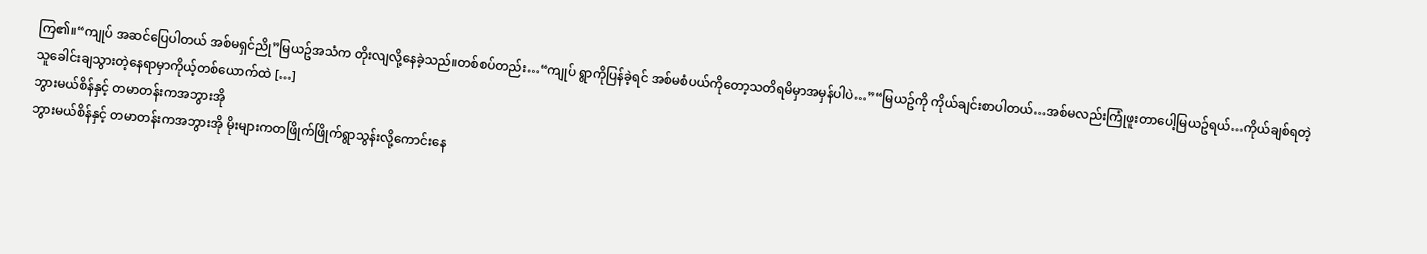ကြ၏။“ကျုပ် အဆင်ပြေပါတယ် အစ်မရှင်ညို”မြယဥ်အသံက တိုးလျလို့နေခဲ့သည်။တစ်စပ်တည်း…“ကျုပ် ရွာကိုပြန်ခဲ့ရင် အစ်မစံပယ်ကိုတော့သတိရမိမှာအမှန်ပါပဲ…”“မြယဥ်ကို ကိုယ်ချင်းစာပါတယ်…အစ်မလည်းကြုံဖူးတာပေါ့မြယဥ်ရယ်…ကိုယ်ချစ်ရတဲ့သူခေါင်းချသွားတဲ့နေရာမှာကိုယ့်တစ်ယောက်ထဲ […]
ဘွားမယ်စိန်နှင့် တမာတန်းကအဘွားအို
ဘွားမယ်စိန်နှင့် တမာတန်းကအဘွားအို မိုးများကတဖြိုက်ဖြိုက်ရွာသွန်းလို့ကောင်းနေ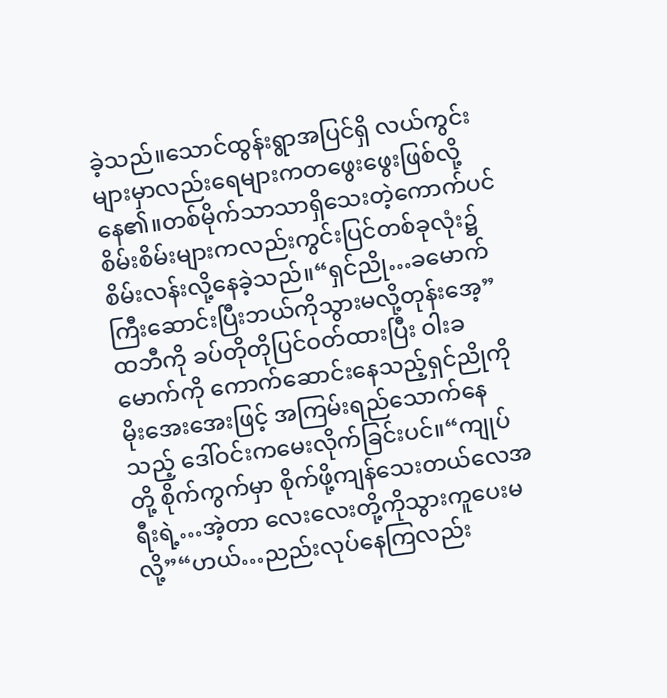ခဲ့သည်။သောင်ထွန်းရွာအပြင်ရှိ လယ်ကွင်းများမှာလည်းရေများကတဖွေးဖွေးဖြစ်လို့နေ၏။တစ်မိုက်သာသာရှိသေးတဲ့ကောက်ပင်စိမ်းစိမ်းများကလည်းကွင်းပြင်တစ်ခုလုံး၌ စိမ်းလန်းလို့နေခဲ့သည်။“ရှင်ညို…ခမောက်ကြီးဆောင်းပြီးဘယ်ကိုသွားမလို့တုန်းအေ့”ထဘီကို ခပ်တိုတိုပြင်ဝတ်ထားပြီး ဝါးခမောက်ကို ကောက်ဆောင်းနေသည့်ရှင်ညိုကို မိုးအေးအေးဖြင့် အကြမ်းရည်သောက်နေသည့် ဒေါ်ဝင်းကမေးလိုက်ခြင်းပင်။“ကျုပ်တို့ စိုက်ကွက်မှာ စိုက်ဖို့ကျန်သေးတယ်လေအရီးရဲ့…အဲ့တာ လေးလေးတို့ကိုသွားကူပေးမလို့”“ဟယ်…ညည်းလုပ်နေကြလည်း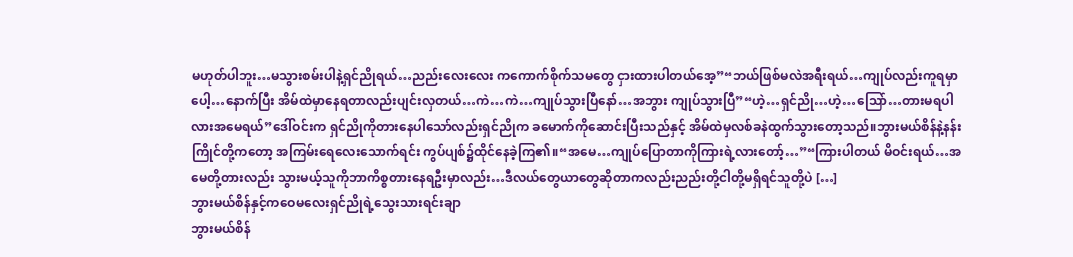မဟုတ်ပါဘူး…မသွားစမ်းပါနဲ့ရှင်ညိုရယ်…ညည်းလေးလေး ကကောက်စိုက်သမတွေ ငှားထားပါတယ်အေ့”“ဘယ်ဖြစ်မလဲအရီးရယ်…ကျုပ်လည်းကူရမှာပေါ့…နောက်ပြီး အိမ်ထဲမှာနေရတာလည်းပျင်းလှတယ်…ကဲ…ကဲ…ကျုပ်သွားပြီနော်…အဘွား ကျုပ်သွားပြီ”“ဟဲ့…ရှင်ညို…ဟဲ့…သြော်…တားမရပါလားအမေရယ်”ဒေါ်ဝင်းက ရှင်ညိုကိုတားနေပါသော်လည်းရှင်ညိုက ခမောက်ကိုဆောင်းပြီးသည်နှင့် အိမ်ထဲမှလစ်ခနဲထွက်သွားတော့သည်။ဘွားမယ်စိန်နဲ့နန်းကြိုင်တို့ကတော့ အကြမ်းရေလေးသောက်ရင်း ကွပ်ပျစ်၌ထိုင်နေခဲ့ကြ၏။“အမေ…ကျုပ်ပြောတာကိုကြားရဲ့လားတော့်…”“ကြားပါတယ် မိဝင်းရယ်…အမေတို့တားလည်း သွားမယ့်သူကိုဘာကိစ္စတားနေရဦးမှာလည်း…ဒီလယ်တွေယာတွေဆိုတာကလည်းညည်းတို့ငါတို့မရှိရင်သူတို့ပဲ […]
ဘွားမယ်စိန်နှင့်ကဝေမလေးရှင်ညိုရဲ့သွေးသားရင်းချာ
ဘွားမယ်စိန်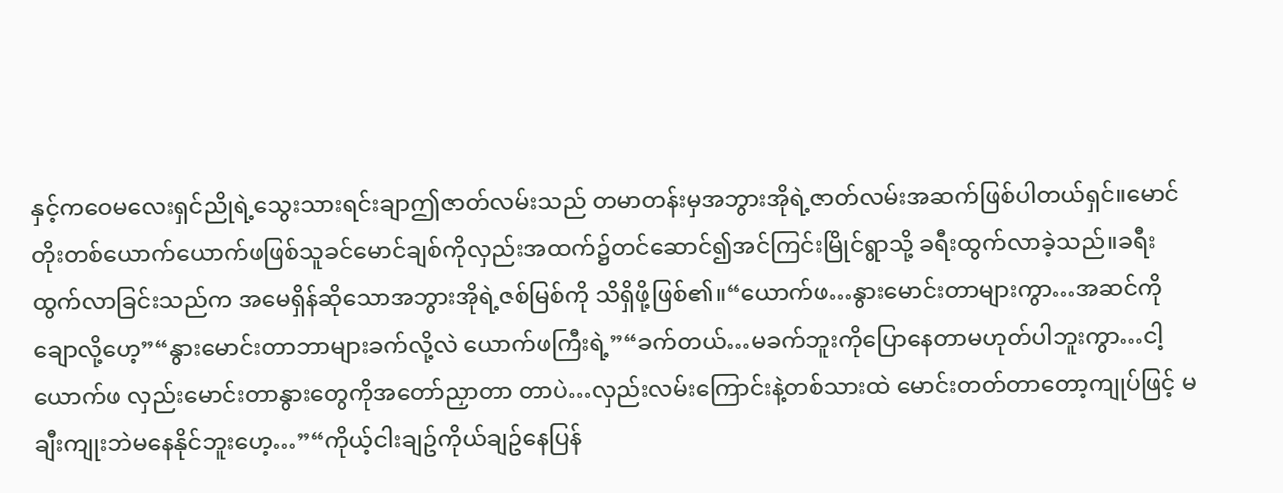နှင့်ကဝေမလေးရှင်ညိုရဲ့သွေးသားရင်းချာဤဇာတ်လမ်းသည် တမာတန်းမှအဘွားအိုရဲ့ဇာတ်လမ်းအဆက်ဖြစ်ပါတယ်ရှင်။မောင်တိုးတစ်ယောက်ယောက်ဖဖြစ်သူခင်မောင်ချစ်ကိုလှည်းအထက်၌တင်ဆောင်၍အင်ကြင်းမြိုင်ရွာသို့ ခရီးထွက်လာခဲ့သည်။ခရီးထွက်လာခြင်းသည်က အမေရှိန်ဆိုသောအဘွားအိုရဲ့ဇစ်မြစ်ကို သိရှိဖို့ဖြစ်၏။“ယောက်ဖ…နွားမောင်းတာများကွာ…အဆင်ကိုချောလို့ဟေ့”“နွားမောင်းတာဘာများခက်လို့လဲ ယောက်ဖကြီးရဲ့”“ခက်တယ်…မခက်ဘူးကိုပြောနေတာမဟုတ်ပါဘူးကွာ…ငါ့ယောက်ဖ လှည်းမောင်းတာနွားတွေကိုအတော်ညှာတာ တာပဲ…လှည်းလမ်းကြောင်းနဲ့တစ်သားထဲ မောင်းတတ်တာတော့ကျုပ်ဖြင့် မချီးကျုးဘဲမနေနိုင်ဘူးဟေ့…”“ကိုယ့်ငါးချဥ်ကိုယ်ချဥ်နေပြန်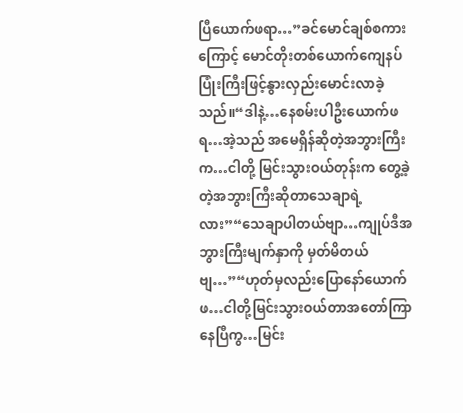ပြီယောက်ဖရာ…”ခင်မောင်ချစ်စကားကြောင့် မောင်တိုးတစ်ယောက်ကျေနပ်ပြုံးကြီးဖြင့်နွားလှည်းမောင်းလာခဲ့သည်။“ဒါနဲ့…နေစမ်းပါဦးယောက်ဖရ…အဲ့သည် အမေရှိန်ဆိုတဲ့အဘွားကြီးက…ငါတို့ မြင်းသွားဝယ်တုန်းက တွေ့ခဲ့တဲ့အဘွားကြီးဆိုတာသေချာရဲ့လား”“သေချာပါတယ်ဗျာ…ကျုပ်ဒီအဘွားကြီးမျက်နှာကို မှတ်မိတယ်ဗျ…”“ဟုတ်မှလည်းပြောနော်ယောက်ဖ…ငါတို့မြင်းသွားဝယ်တာအတော်ကြာနေပြီကွ…မြင်း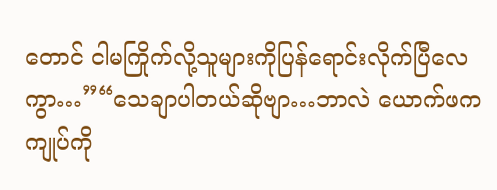တောင် ငါမကြိုက်လို့သူများကိုပြန်ရောင်းလိုက်ပြီလေကွာ…”“သေချာပါတယ်ဆိုဗျာ…ဘာလဲ ယောက်ဖက ကျုပ်ကို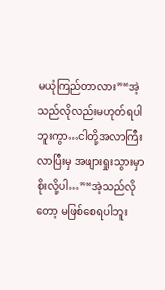မယုံကြည်တာလား”“အဲ့သည်လိုလည်းမဟုတ်ရပါဘူးကွာ…ငါတို့အလာကြီး လာပြီးမှ အဖျားရှုးသွားမှာစိုးလို့ပါ…”“အဲ့သည်လိုတော့ မဖြစ်စေရပါဘူး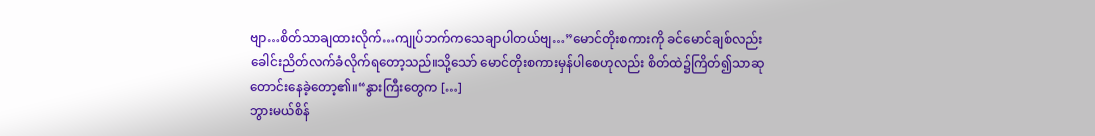ဗျာ…စိတ်သာချထားလိုက်…ကျုပ်ဘက်ကသေချာပါတယ်ဗျ…”မောင်တိုးစကားကို ခင်မောင်ချစ်လည်း ခေါင်းညိတ်လက်ခံလိုက်ရတော့သည်။သို့သော် မောင်တိုးစကားမှန်ပါစေဟုလည်း စိတ်ထဲ၌ကြိတ်၍သာဆုတောင်းနေခဲ့တော့၏။“နွားကြီးတွေက […]
ဘွားမယ်စိန်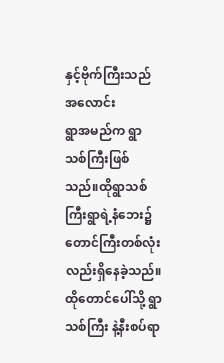နှင့်ဗိုက်ကြီးသည်အလောင်း
ရွာအမည်က ရွာသစ်ကြီးဖြစ်သည်။ထိုရွာသစ်ကြီးရွာရဲ့နံဘေး၌တောင်ကြီးတစ်လုံးလည်းရှိနေခဲ့သည်။ထိုတောင်ပေါ်သို့ ရွာသစ်ကြီး နဲ့နီးစပ်ရာ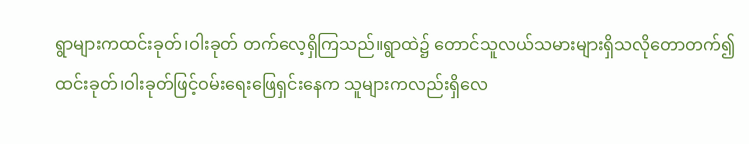ရွာများကထင်းခုတ်၊ဝါးခုတ် တက်လေ့ရှိကြသည်။ရွာထဲ၌ တောင်သူလယ်သမားများရှိသလိုတောတက်၍ ထင်းခုတ်၊ဝါးခုတ်ဖြင့်ဝမ်းရေးဖြေရှင်းနေက သူများကလည်းရှိလေ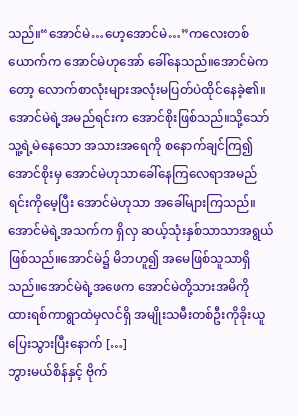သည်။“အောင်မဲ…ဟေ့အောင်မဲ…”ကလေးတစ်ယောက်က အောင်မဲဟုအော် ခေါ်နေသည်။အောင်မဲကတော့ လောက်စာလုံးများအလုံးမပြတ်ပဲထိုင်နေခဲ့၏။အောင်မဲရဲ့အမည်ရင်းက အောင်စိုးဖြစ်သည်။သို့သော်သူ့ရဲ့မဲနေသော အသားအရေကို စနောက်ချင်ကြ၍ အောင်စိုးမှ အောင်မဲဟုသာခေါ်နေကြလေရာအမည်ရင်းကိုမေ့ပြီး အောင်မဲဟုသာ အခေါ်များကြသည်။အောင်မဲရဲ့အသက်က ရှိလှ ဆယ့်သုံးနှစ်သာသာအရွယ်ဖြစ်သည်။အောင်မဲ၌ မိဘဟူ၍ အမေဖြစ်သူသာရှိသည်။အောင်မဲရဲ့အဖေက အောင်မဲတို့သားအမိကို ထားရစ်ကာရွာထဲမှလင်ရှိ အမျိုးသမီးတစ်ဦးကိုခိုးယူပြေးသွားပြီးနောက် […]
ဘွားမယ်စိန်နှင့် ဗိုက်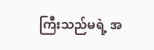ကြီးသည်မရဲ့ အ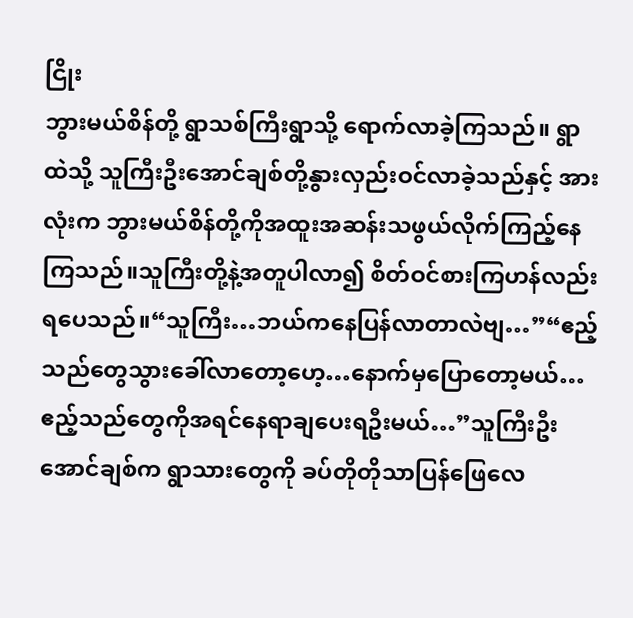ငြိုး
ဘွားမယ်စိန်တို့ ရွာသစ်ကြီးရွာသို့ ရောက်လာခဲ့ကြသည်။ ရွာထဲသို့ သူကြီးဦးအောင်ချစ်တို့နွားလှည်းဝင်လာခဲ့သည်နှင့် အားလုံးက ဘွားမယ်စိန်တို့ကိုအထူးအဆန်းသဖွယ်လိုက်ကြည့်နေကြသည်။သူကြီးတို့နဲ့အတူပါလာ၍ စိတ်ဝင်စားကြဟန်လည်းရပေသည်။“သူကြီး…ဘယ်ကနေပြန်လာတာလဲဗျ…”“ဧည့်သည်တွေသွားခေါ်လာတော့ဟေ့…နောက်မှပြောတော့မယ်…ဧည့်သည်တွေကိုအရင်နေရာချပေးရဦးမယ်…”သူကြီးဦးအောင်ချစ်က ရွာသားတွေကို ခပ်တိုတိုသာပြန်ဖြေလေ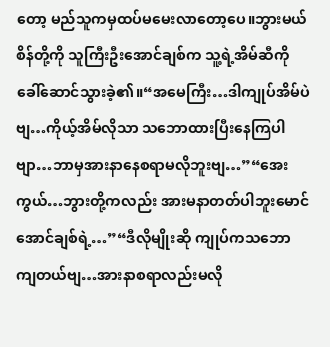တော့ မည်သူကမှထပ်မမေးလာတော့ပေ။ဘွားမယ်စိန်တို့ကို သူကြီးဦးအောင်ချစ်က သူ့ရဲ့အိမ်ဆီကိုခေါ်ဆောင်သွားခဲ့၏။“အမေကြီး…ဒါကျုပ်အိမ်ပဲဗျ…ကိုယ့်အိမ်လိုသာ သဘောထားပြီးနေကြပါဗျာ…ဘာမှအားနာနေစရာမလိုဘူးဗျ…”“အေးကွယ်…ဘွားတို့ကလည်း အားမနာတတ်ပါဘူးမောင်အောင်ချစ်ရဲ့…”“ဒီလိုမျိုးဆို ကျုပ်ကသဘောကျတယ်ဗျ…အားနာစရာလည်းမလို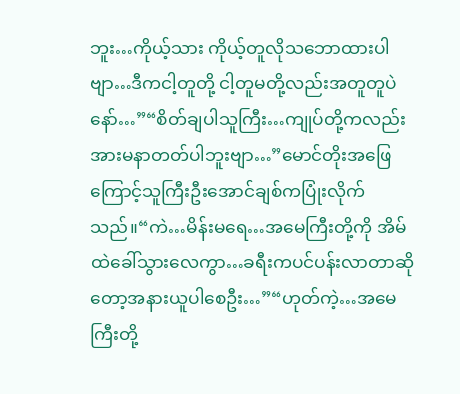ဘူး…ကိုယ့်သား ကိုယ့်တူလိုသဘောထားပါဗျာ…ဒီကငါ့တူတို့ ငါ့တူမတို့လည်းအတူတူပဲနော်…”“စိတ်ချပါသူကြီး…ကျုပ်တို့ကလည်းအားမနာတတ်ပါဘူးဗျာ…”မောင်တိုးအဖြေကြောင့်သူကြီးဦးအောင်ချစ်ကပြုံးလိုက်သည်။“ကဲ…မိန်းမရေ…အမေကြီးတို့ကို အိမ်ထဲခေါ်သွားလေကွာ…ခရီးကပင်ပန်းလာတာဆိုတော့အနားယူပါစေဦး…”“ဟုတ်ကဲ့…အမေကြီးတို့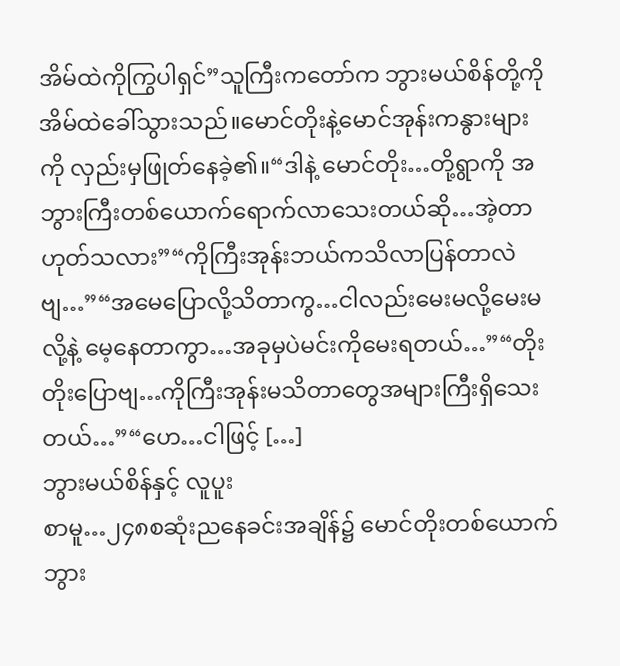အိမ်ထဲကိုကြွပါရှင်”သူကြီးကတော်က ဘွားမယ်စိန်တို့ကိုအိမ်ထဲခေါ်သွားသည်။မောင်တိုးနဲ့မောင်အုန်းကနွားများကို လှည်းမှဖြုတ်နေခဲ့၏။“ဒါနဲ့ မောင်တိုး…တို့ရွာကို အဘွားကြီးတစ်ယောက်ရောက်လာသေးတယ်ဆို…အဲ့တာဟုတ်သလား”“ကိုကြီးအုန်းဘယ်ကသိလာပြန်တာလဲဗျ…”“အမေပြောလို့သိတာကွ…ငါလည်းမေးမလို့မေးမလို့နဲ့ မေ့နေတာကွာ…အခုမှပဲမင်းကိုမေးရတယ်…”“တိုးတိုးပြောဗျ…ကိုကြီးအုန်းမသိတာတွေအများကြီးရှိသေးတယ်…”“ဟေ…ငါဖြင့် […]
ဘွားမယ်စိန်နှင့် လူပူး
စာမူ…၂၄၈စဆုံးညနေခင်းအချိန်၌ မောင်တိုးတစ်ယောက် ဘွား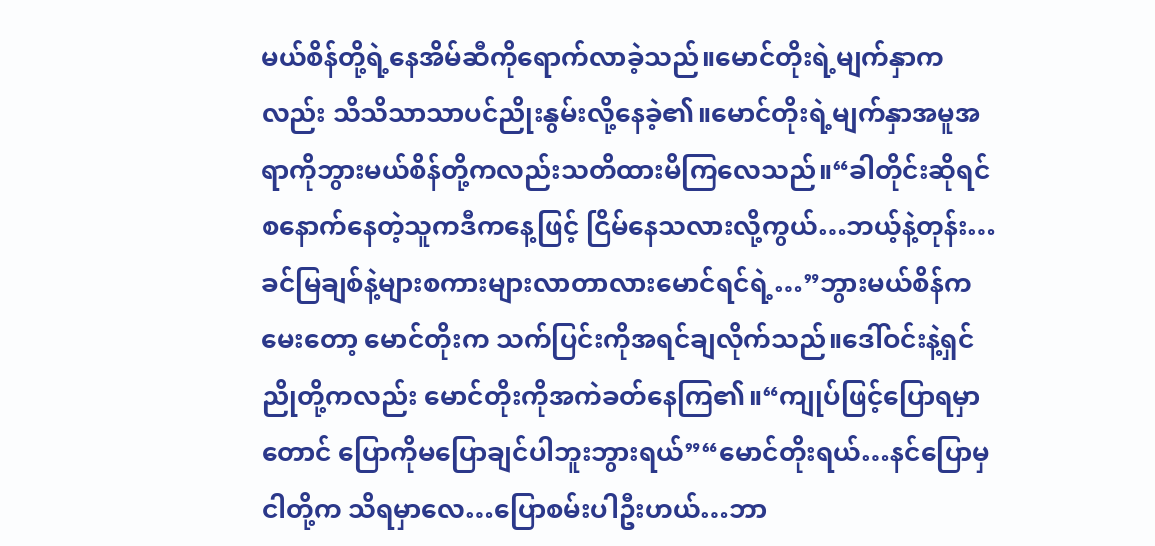မယ်စိန်တို့ရဲ့နေအိမ်ဆီကိုရောက်လာခဲ့သည်။မောင်တိုးရဲ့မျက်နှာကလည်း သိသိသာသာပင်ညိုးနွမ်းလို့နေခဲ့၏။မောင်တိုးရဲ့မျက်နှာအမူအရာကိုဘွားမယ်စိန်တို့ကလည်းသတိထားမိကြလေသည်။“ခါတိုင်းဆိုရင် စနောက်နေတဲ့သူကဒီကနေ့ဖြင့် ငြိမ်နေသလားလို့ကွယ်…ဘယ့်နဲ့တုန်း…ခင်မြချစ်နဲ့များစကားများလာတာလားမောင်ရင်ရဲ့…”ဘွားမယ်စိန်ကမေးတော့ မောင်တိုးက သက်ပြင်းကိုအရင်ချလိုက်သည်။ဒေါ်ဝင်းနဲ့ရှင်ညိုတို့ကလည်း မောင်တိုးကိုအကဲခတ်နေကြ၏။“ကျုပ်ဖြင့်ပြောရမှာတောင် ပြောကိုမပြောချင်ပါဘူးဘွားရယ်”“မောင်တိုးရယ်…နင်ပြောမှငါတို့က သိရမှာလေ…ပြောစမ်းပါဦးဟယ်…ဘာ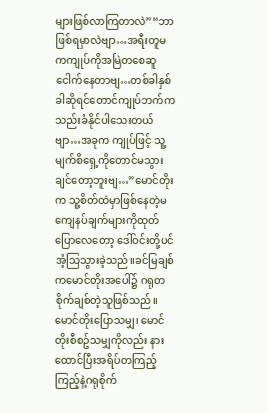များဖြစ်လာကြတာလဲ”“ဘာဖြစ်ရမှာလဲဗျာ…အရီးတူမကကျုပ်ကိုအမြဲတစေဆူငေါက်နေတာဗျ…တစ်ခါနှစ်ခါဆိုရင်တောင်ကျုပ်ဘက်ကသည်းခံနိုင်ပါသေးတယ်ဗျာ…အခုက ကျုပ်ဖြင့် သူ့မျက်စိရှေ့ကိုတောင်မသွားချင်တော့ဘူးဗျ…”မောင်တိုးက သူ့စိတ်ထဲမှာဖြစ်နေတဲ့မကျေနပ်ချက်များကိုထုတ်ပြောလေတော့ ဒေါ်ဝင်းတို့ပင်အံ့သြသွားခဲ့သည်။ခင်မြချစ်ကမောင်တိုးအပေါ်၌ ဂရုတစိုက်ချစ်တဲ့သူဖြစ်သည်။မောင်တိုးပြောသမျှ၊ မောင်တိုးစီစဥ်သမျှကိုလည်း နားထောင်ပြီးအရိပ်တကြည့်ကြည့်နဲ့ဂရုစိုက်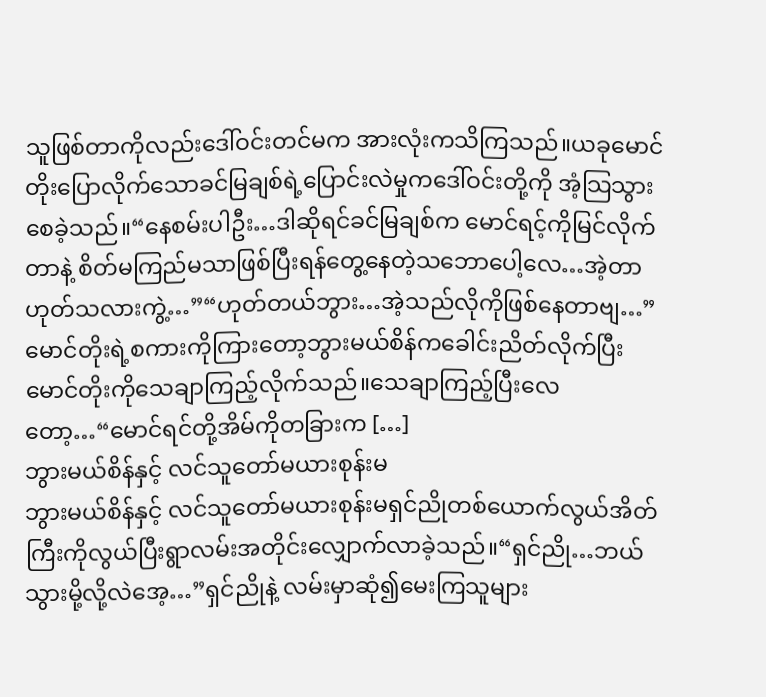သူဖြစ်တာကိုလည်းဒေါ်ဝင်းတင်မက အားလုံးကသိကြသည်။ယခုမောင်တိုးပြောလိုက်သောခင်မြချစ်ရဲ့ပြောင်းလဲမှုကဒေါ်ဝင်းတို့ကို အံ့သြသွားစေခဲ့သည်။“နေစမ်းပါဦး…ဒါဆိုရင်ခင်မြချစ်က မောင်ရင့်ကိုမြင်လိုက်တာနဲ့ စိတ်မကြည်မသာဖြစ်ပြီးရန်တွေ့နေတဲ့သဘောပေါ့လေ…အဲ့တာ ဟုတ်သလားကွဲ့…”“ဟုတ်တယ်ဘွား…အဲ့သည်လိုကိုဖြစ်နေတာဗျ…”မောင်တိုးရဲ့စကားကိုကြားတော့ဘွားမယ်စိန်ကခေါင်းညိတ်လိုက်ပြီး မောင်တိုးကိုသေချာကြည့်လိုက်သည်။သေချာကြည့်ပြီးလေတော့…“မောင်ရင်တို့အိမ်ကိုတခြားက […]
ဘွားမယ်စိန်နှင့် လင်သူတော်မယားစုန်းမ
ဘွားမယ်စိန်နှင့် လင်သူတော်မယားစုန်းမရှင်ညိုတစ်ယောက်လွယ်အိတ်ကြီးကိုလွယ်ပြီးရွာလမ်းအတိုင်းလျှောက်လာခဲ့သည်။“ရှင်ညို…ဘယ်သွားမို့လို့လဲအေ့…”ရှင်ညိုနဲ့ လမ်းမှာဆုံ၍မေးကြသူများ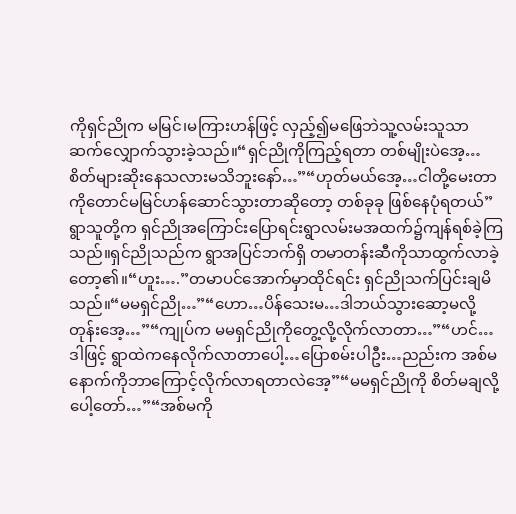ကိုရှင်ညိုက မမြင်၊မကြားဟန်ဖြင့် လှည့်၍မဖြေဘဲသူ့လမ်းသူသာ ဆက်လျှောက်သွားခဲ့သည်။“ရှင်ညိုကိုကြည့်ရတာ တစ်မျိုးပဲအေ့…စိတ်များဆိုးနေသလားမသိဘူးနော်…”“ဟုတ်မယ်အေ့…ငါတို့မေးတာကိုတောင်မမြင်ဟန်ဆောင်သွားတာဆိုတော့ တစ်ခုခု ဖြစ်နေပုံရတယ်”ရွာသူတို့က ရှင်ညိုအကြောင်းပြောရင်းရွာလမ်းမအထက်၌ကျန်ရစ်ခဲ့ကြသည်။ရှင်ညိုသည်က ရွာအပြင်ဘက်ရှိ တမာတန်းဆီကိုသာထွက်လာခဲ့တော့၏။“ဟူး….”တမာပင်အောက်မှာထိုင်ရင်း ရှင်ညိုသက်ပြင်းချမိသည်။“မမရှင်ညို…”“ဟော…ပိန်သေးမ…ဒါဘယ်သွားဆော့မလို့တုန်းအေ့…”“ကျုပ်က မမရှင်ညိုကိုတွေ့လို့လိုက်လာတာ…”“ဟင်…ဒါဖြင့် ရွာထဲကနေလိုက်လာတာပေါ့…ပြောစမ်းပါဦး…ညည်းက အစ်မနောက်ကိုဘာကြောင့်လိုက်လာရတာလဲအေ့”“မမရှင်ညိုကို စိတ်မချလို့ပေါ့တော်…”“အစ်မကို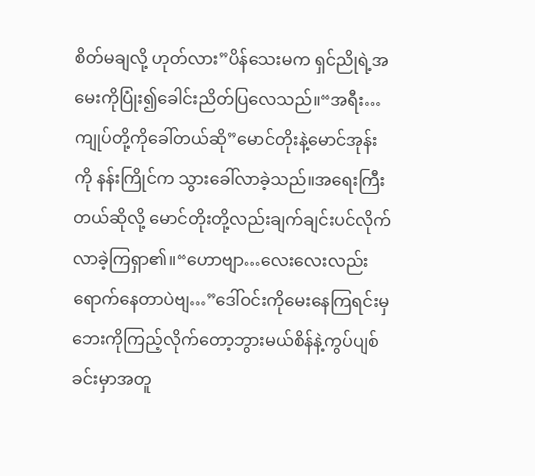စိတ်မချလို့ ဟုတ်လား”ပိန်သေးမက ရှင်ညိုရဲ့အမေးကိုပြုံး၍ခေါင်းညိတ်ပြလေသည်။“အရီး…ကျုပ်တို့ကိုခေါ်တယ်ဆို”မောင်တိုးနဲ့မောင်အုန်းကို နန်းကြိုင်က သွားခေါ်လာခဲ့သည်။အရေးကြီးတယ်ဆိုလို့ မောင်တိုးတို့လည်းချက်ချင်းပင်လိုက်လာခဲ့ကြရှာ၏။“ဟောဗျာ…လေးလေးလည်းရောက်နေတာပဲဗျ…”ဒေါ်ဝင်းကိုမေးနေကြရင်းမှဘေးကိုကြည့်လိုက်တော့ဘွားမယ်စိန်နဲ့ကွပ်ပျစ်ခင်းမှာအတူ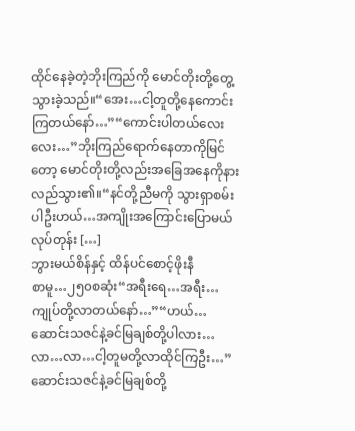ထိုင်နေခဲ့တဲ့ဘိုးကြည်ကို မောင်တိုးတို့တွေ့သွားခဲ့သည်။“အေး…ငါ့တူတို့နေကောင်းကြတယ်နော်…”“ကောင်းပါတယ်လေးလေး…”ဘိုးကြည်ရောက်နေတာကိုမြင်တော့ မောင်တိုးတို့လည်းအခြေအနေကိုနားလည်သွား၏။“နင်တို့ညီမကို သွားရှာစမ်းပါဦးဟယ်…အကျိုးအကြောင်းပြောမယ်လုပ်တုန်း […]
ဘွားမယ်စိန်နှင့် ထိန်ပင်စောင့်ဖိုးနီ
စာမူ…၂၅၀စဆုံး“အရီးရေ…အရီး…ကျုပ်တို့လာတယ်နော်…”“ဟယ်…ဆောင်းသဇင်နဲ့ခင်မြချစ်တို့ပါလား…လာ…လာ…ငါ့တူမတို့လာထိုင်ကြဦး…”ဆောင်းသဇင်နဲ့ခင်မြချစ်တို့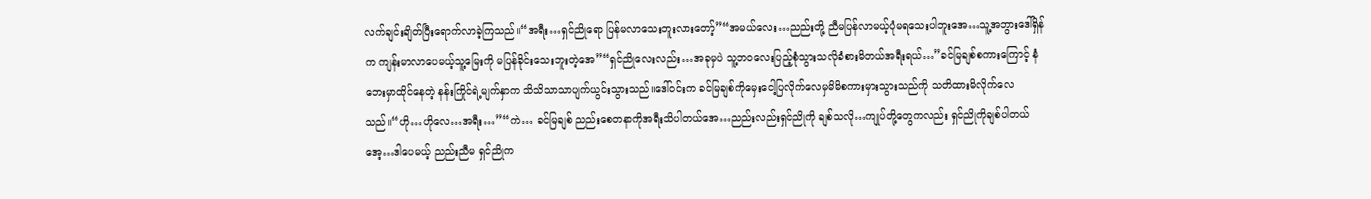လက်ချင်းချိတ်ပြီးရောက်လာခဲ့ကြသည်။“အရီး…ရှင်ညိုရော ပြန်မလာသေးဘူးလားတော့်”“အမယ်လေး…ညည်းတို့ ညီမပြန်လာမယ့်ပုံမရသေးပါဘူးအေ…သူ့အဘွားဒေါ်ရှိန်က ကျန်းမာလာပေမယ့်သူ့မြေးကို မပြန်ခိုင်းသေးဘူးတဲ့အေ”“ရှင်ညိုလေးလည်း…အခုမှပဲ သူ့ဘဝလေးပြည့်စုံသွားသလိုခံစားမိတယ်အရီးရယ်…”ခင်မြချစ်စကားကြောင့် နံဘေးမှာထိုင်နေတဲ့ နန်းကြိုင်ရဲ့မျက်နှာက သိသိသာသာပျက်ယွင်းသွားသည်။ဒေါ်ဝင်းက ခင်မြချစ်ကိုမှေးငေါ့ပြလိုက်လေမှမိမိစကားမှားသွားသည်ကို သတိထားမိလိုက်လေသည်။“ဟို…ဟိုလေ…အရီး…”“ကဲ… ခင်မြချစ် ညည်းစေတနာကိုအရီးသိပါတယ်အေ…ညည်းလည်းရှင်ညိုကို ချစ်သလို…ကျုပ်တို့တွေကလည်း ရှင်ညိုကိုချစ်ပါတယ်အေ့…ဒါပေမယ့် ညည်းညီမ ရှင်ညိုက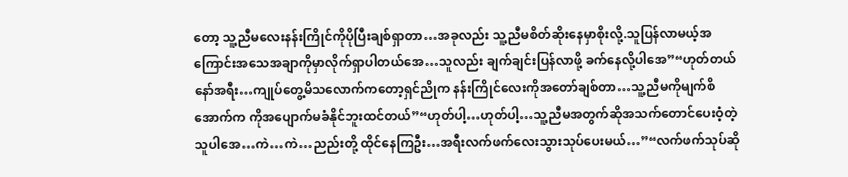တော့ သူ့ညီမလေးနန်းကြိုင်ကိုပိုပြီးချစ်ရှာတာ…အခုလည်း သူ့ညီမစိတ်ဆိုးနေမှာစိုးလို့.သူပြန်လာမယ့်အကြောင်းအသေအချာကိုမှာလိုက်ရှာပါတယ်အေ…သူလည်း ချက်ချင်းပြန်လာဖို့ ခက်နေလို့ပါအေ”“ဟုတ်တယ်နော်အရီး…ကျုပ်တွေ့မိသလောက်ကတော့ရှင်ညိုက နန်းကြိုင်လေးကိုအတော်ချစ်တာ…သူ့ညီမကိုမျက်စိအောက်က ကိုအပျောက်မခံနိုင်ဘူးထင်တယ်”“ဟုတ်ပါ့…ဟုတ်ပါ့…သူ့ညီမအတွက်ဆိုအသက်တောင်ပေးဝံ့တဲ့သူပါအေ…ကဲ…ကဲ…ညည်းတို့ ထိုင်နေကြဦး…အရီးလက်ဖက်လေးသွားသုပ်ပေးမယ်…”“လက်ဖက်သုပ်ဆို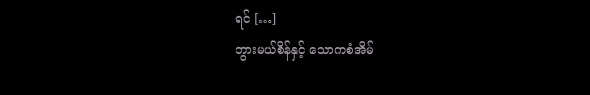ရင် […]
ဘွားမယ်စိန်နှင့် သောကစံအိမ်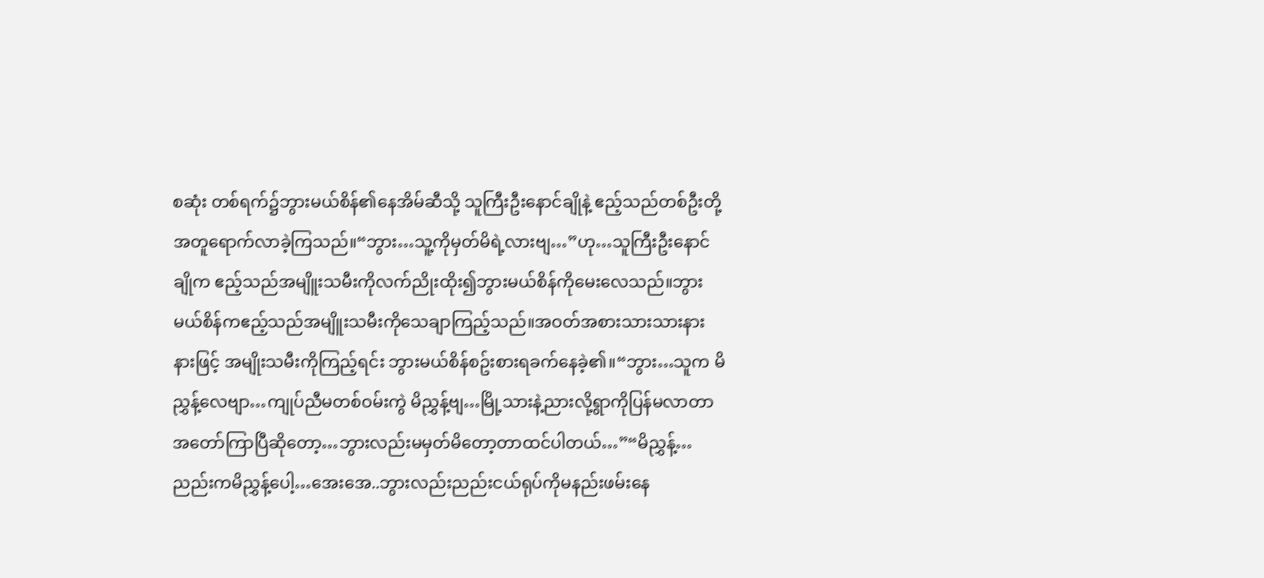စဆုံး တစ်ရက်၌ဘွားမယ်စိန်၏နေအိမ်ဆီသို့ သူကြီးဦးနောင်ချိုနဲ့ ဧည့်သည်တစ်ဦးတို့အတူရောက်လာခဲ့ကြသည်။“ဘွား…သူ့ကိုမှတ်မိရဲ့လားဗျ…”ဟု…သူကြီးဦးနောင်ချိုက ဧည့်သည်အမျိူးသမီးကိုလက်ညိုးထိုး၍ဘွားမယ်စိန်ကိုမေးလေသည်။ဘွားမယ်စိန်ကဧည့်သည်အမျိူးသမီးကိုသေချာကြည့်သည်။အဝတ်အစားသားသားနားနားဖြင့် အမျိုးသမီးကိုကြည့်ရင်း ဘွားမယ်စိန်စဥ်းစားရခက်နေခဲ့၏။“ဘွား…သူက မိညွှန့်လေဗျာ…ကျုပ်ညီမတစ်ဝမ်းကွဲ မိညွှန့်ဗျ…မြို့သားနဲ့ညားလို့ရွာကိုပြန်မလာတာအတော်ကြာပြီဆိုတော့…ဘွားလည်းမမှတ်မိတော့တာထင်ပါတယ်…”“မိညွှန့်…ညည်းကမိညွှန့်ပေါ့…အေးအေ..ဘွားလည်းညည်းငယ်ရုပ်ကိုမနည်းဖမ်းနေ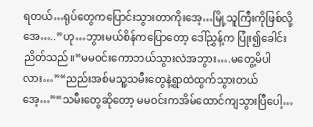ရတယ်…ရုပ်တွေကပြောင်းသွားတာကိုးအေ့…မြို့သူကြီးကိုဖြစ်လို့အေ…..”ဟု…ဘွားမယ်စိန်ကပြောတော့ ဒေါ်ညွှန့်က ပြုံး၍ခေါင်းညိတ်သည်။“မမဝင်းကောဘယ်သွားလဲအဘွား….မတွေ့မိပါလား…”“ညည်းအစ်မသူ့သမီးတွေနဲ့ရွာထဲထွက်သွားတယ်အေ့…”“သမီးတွေဆိုတော့ မမဝင်းကအိမ်ထောင်ကျသွားပြီပေါ့…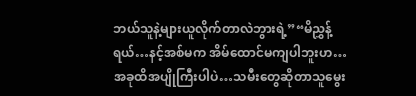ဘယ်သူနဲ့များယူလိုက်တာလဲဘွားရဲ့”“မိညွှန့်ရယ်…နင့်အစ်မက အိမ်ထောင်မကျပါဘူးဟ…အခုထိအပျိုကြီးပါပဲ…သမီးတွေဆိုတာသူမွေး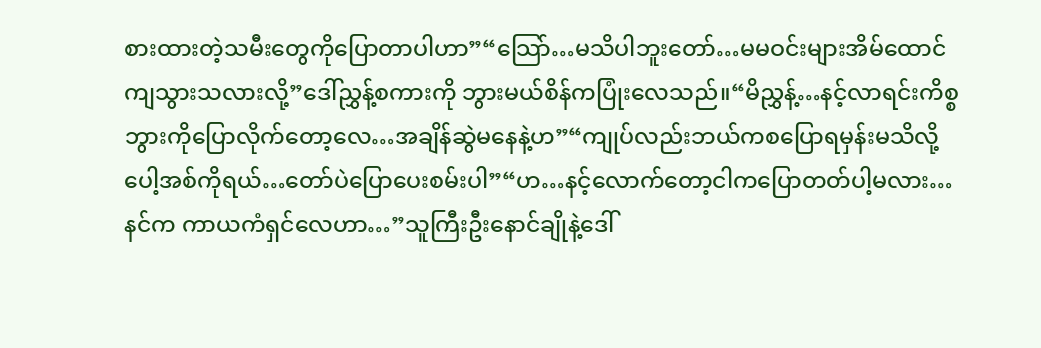စားထားတဲ့သမီးတွေကိုပြောတာပါဟာ”“သြော်…မသိပါဘူးတော်…မမဝင်းများအိမ်ထောင်ကျသွားသလားလို့”ဒေါ်ညွှန့်စကားကို ဘွားမယ်စိန်ကပြုံးလေသည်။“မိညွှန့်…နင့်လာရင်းကိစ္စဘွားကိုပြောလိုက်တော့လေ…အချိန်ဆွဲမနေနဲ့ဟ”“ကျုပ်လည်းဘယ်ကစပြောရမှန်းမသိလို့ပေါ့အစ်ကိုရယ်…တော်ပဲပြောပေးစမ်းပါ”“ဟ…နင့်လောက်တော့ငါကပြောတတ်ပါ့မလား…နင်က ကာယကံရှင်လေဟာ…”သူကြီးဦးနောင်ချိုနဲ့ဒေါ်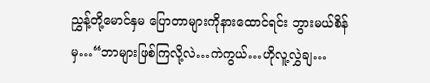ညွှန့်တို့မောင်နှမ ပြောတာများကိုနားထောင်ရင်း ဘွားမယ်စိန်မှ…“ဘာများဖြစ်ကြလို့လဲ…ကဲကွယ်…ဟိုလူ့လွှဲချ…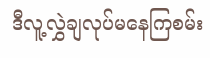ဒီလူ့လွှဲချလုပ်မနေကြစမ်း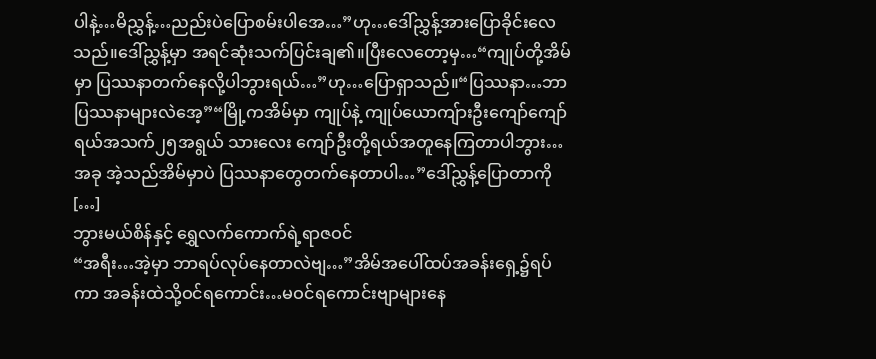ပါနဲ့…မိညွှန့်…ညည်းပဲပြောစမ်းပါအေ…”ဟု…ဒေါ်ညွှန့်အားပြောခိုင်းလေသည်။ဒေါ်ညွှန့်မှာ အရင်ဆုံးသက်ပြင်းချ၏။ပြီးလေတော့မှ…“ကျုပ်တို့အိမ်မှာ ပြဿနာတက်နေလို့ပါဘွားရယ်…”ဟု…ပြောရှာသည်။“ပြဿနာ…ဘာပြဿနာများလဲအေ့”“မြို့ကအိမ်မှာ ကျုပ်နဲ့ ကျုပ်ယောကျ်ားဦးကျော်ကျော်ရယ်အသက်၂၅အရွယ် သားလေး ကျော်ဦးတို့ရယ်အတူနေကြတာပါဘွား…အခု အဲ့သည်အိမ်မှာပဲ ပြဿနာတွေတက်နေတာပါ…”ဒေါ်ညွှန့်ပြောတာကို […]
ဘွားမယ်စိန်နှင့် ရွှေလက်ကောက်ရဲ့ရာဇဝင်
“အရီး…အဲ့မှာ ဘာရပ်လုပ်နေတာလဲဗျ…”အိမ်အပေါ်ထပ်အခန်းရှေ့၌ရပ်ကာ အခန်းထဲသို့ဝင်ရကောင်း…မဝင်ရကောင်းဗျာများနေ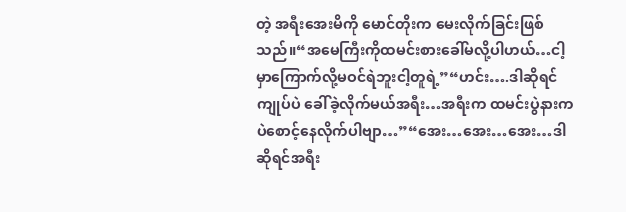တဲ့ အရီးအေးမိကို မောင်တိုးက မေးလိုက်ခြင်းဖြစ်သည်။“အမေကြီးကိုထမင်းစားခေါ်မလို့ပါဟယ်…ငါ့မှာကြောက်လို့မဝင်ရဲဘူးငါ့တူရဲ့”“ဟင်း….ဒါဆိုရင် ကျုပ်ပဲ ခေါ်ခဲ့လိုက်မယ်အရီး…အရီးက ထမင်းပွဲနားကပဲစောင့်နေလိုက်ပါဗျာ…”“အေး…အေး…အေး…ဒါဆိုရင်အရီး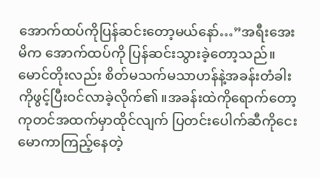အောက်ထပ်ကိုပြန်ဆင်းတော့မယ်နော်…”အရီးအေးမိက အောက်ထပ်ကို ပြန်ဆင်းသွားခဲ့တော့သည်။မောင်တိုးလည်း စိတ်မသက်မသာဟန်နဲ့အခန်းတံခါးကိုဖွင့်ပြီးဝင်လာခဲ့လိုက်၏။အခန်းထဲကိုရောက်တော့ ကုတင်အထက်မှာထိုင်လျက် ပြတင်းပေါက်ဆီကိုငေးမောကာကြည့်နေတဲ့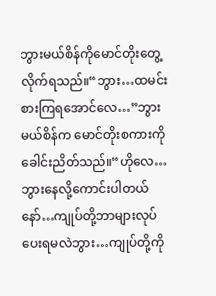ဘွားမယ်စိန်ကိုမောင်တိုးတွေ့လိုက်ရသည်။“ဘွား…ထမင်းစားကြရအောင်လေ…”ဘွားမယ်စိန်က မောင်တိုးစကားကိုခေါင်းညိတ်သည်။“ဟိုလေ…ဘွားနေလို့ကောင်းပါတယ်နော်…ကျုပ်တို့ဘာများလုပ်ပေးရမလဲဘွား…ကျုပ်တို့ကို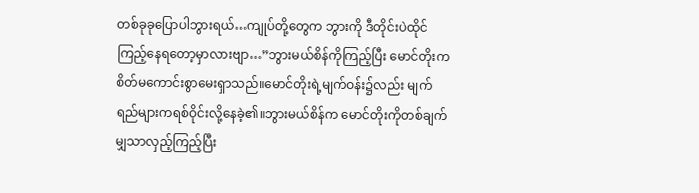တစ်ခုခုပြောပါဘွားရယ်…ကျုပ်တို့တွေက ဘွားကို ဒီတိုင်းပဲထိုင်ကြည့်နေရတော့မှာလားဗျာ…”ဘွားမယ်စိန်ကိုကြည့်ပြီး မောင်တိုးက စိတ်မကောင်းစွာမေးရှာသည်။မောင်တိုးရဲ့မျက်ဝန်း၌လည်း မျက်ရည်များကရစ်ဝိုင်းလို့နေခဲ့၏။ဘွားမယ်စိန်က မောင်တိုးကိုတစ်ချက်မျှသာလှည့်ကြည့်ပြီး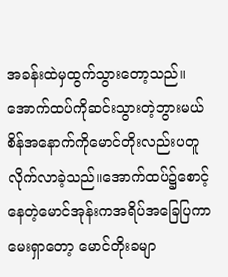အခန်းထဲမှထွက်သွားတော့သည်။အောက်ထပ်ကိုဆင်းသွားတဲ့ဘွားမယ်စိန်အနောက်ကိုမောင်တိုးလည်းပတူလိုက်လာခဲ့သည်။အောက်ထပ်၌စောင့်နေတဲ့မောင်အုန်းကအရိပ်အခြေပြကာ မေးရှာတော့ မောင်တိုးခမျာ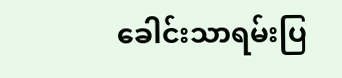ခေါင်းသာရမ်းပြ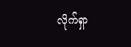လိုက်ရှာ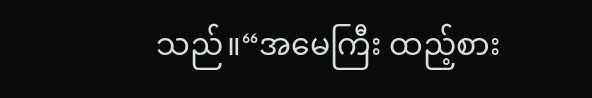သည်။“အမေကြီး ထည့်စား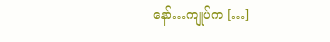နော်…ကျုပ်က […]